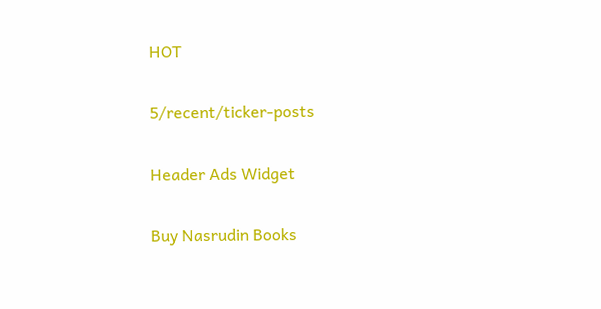HOT

5/recent/ticker-posts

Header Ads Widget

Buy Nasrudin Books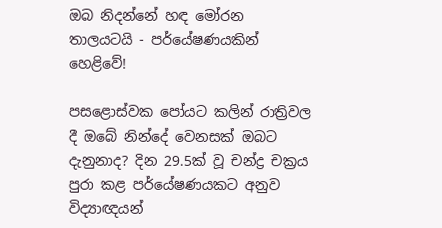ඔබ නිදන්නේ හඳ මෝරන තාලයටයි - පර්යේෂණයකින් හෙළිවේ!

පසළොස්වක පෝයට කලින් රාත්‍රිවල දී ඔබේ නින්දේ වෙනසක් ඔබට දැනුනාද? දින 29.5ක් වූ චන්ද්‍ර චක්‍රය පුරා කළ පර්යේෂණයකට අනුව විද්‍යාඥයන්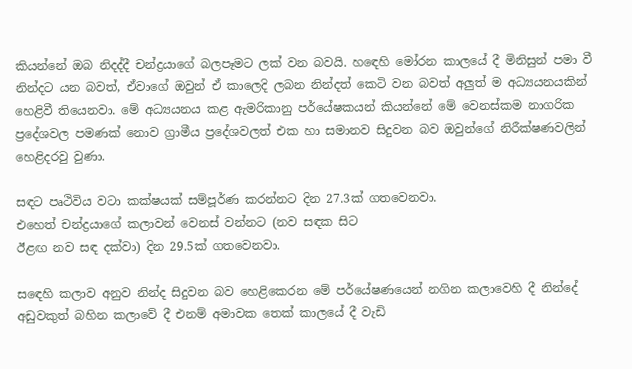කියන්නේ ඔබ නිදද්දී චන්ද්‍රයාගේ බලපෑමට ලක් වන බවයි. හඳ‍ෙහි මෝරන කාලයේ දී මිනිසුන් පමා වී නින්දට යන බවත්, ඒවාගේ ඔවුන් ඒ කාලෙදි ලබන නින්දත් ක‍ෙටි වන බවත් අලුත් ම අධ්‍යයනයකින් හෙළිවී තියෙනවා. මේ අධ්‍යයනය කළ ඇමරිකානු පර්යේෂකයන් කියන්නේ මේ වෙනස්කම නාගරික ප්‍රදේශවල පමණක් නොව ග්‍රාමීය ප්‍රදේශවලත් එක හා සමානව සිදුවන බව ඔවුන්ගේ නිරීක්ෂණවලින් හෙළිදරවු වුණා.

සඳට පෘථිවිය වටා කක්ෂයක් සම්පූර්ණ කරන්නට දින 27.3ක් ගතවෙනවා.
එහෙත් චන්ද්‍රයාගේ කලාවන් වෙනස් වන්නට (නව සඳක සිට
ඊළඟ නව සඳ දක්වා) දින 29.5ක් ගතවෙනවා.

ස‍ඳ‍ෙහි කලාව අනුව නින්ද සිදුවන බව හෙළිකෙරන මේ පර්යේෂණයෙන් නගින කලාවෙහි දී නින්දේ අඩුවකුත් බහින කලාවේ දී එනම් අමාවක තෙක් කාලයේ දී වැඩි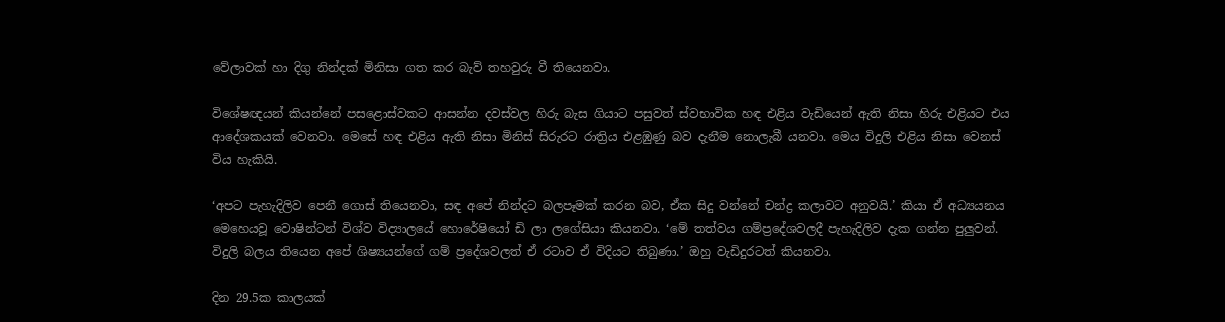වේලාවක් හා දිගු නින්දක් මිනිසා ගත කර බැව් තහවුරු වී තියෙනවා.

විශේෂඥයන් කියන්නේ පසළොස්වකට ආසන්න දවස්වල හිරු බැස ගියාට පසුවත් ස්වභාවික හඳ එළිය වැඩියෙන් ඇති නිසා හිරු එළියට එය ආදේශකයක් වෙනවා. මෙසේ හඳ එළිය ඇති නිසා මිනිස් සිරුරට රාත්‍රිය එළඹුණු බව දැනීම නොලැබී යනවා. මෙය විදුලි එළිය නිසා වෙනස් විය හැකියි.

‘අපට පැහැදිලිව පෙනී ගොස් තියෙනවා, සඳ අපේ නින්දට බලපෑමක් කරන බව, ඒක සිදු වන්නේ චන්ද්‍ර කලාවට අනුවයි.’ කියා ඒ අධ්‍යයනය මෙහෙයවූ වොෂින්ටන් විශ්ව විද්‍යාලයේ හොරේෂියෝ ඩි ලා ලගේසියා කියනවා. ‘මේ තත්වය ගම්ප්‍රදේශවලදී පැහැදිලිව දැක ගන්න පුලුවන්. විදුලි බලය තියෙන අපේ ශිෂ්‍යයන්ගේ ගම් ප්‍රදේශවලත් ඒ රටාව ඒ විදියට තිබුණා.’ ඔහු වැඩිදුරටත් කියනවා.

දින 29.5ක කාලයක්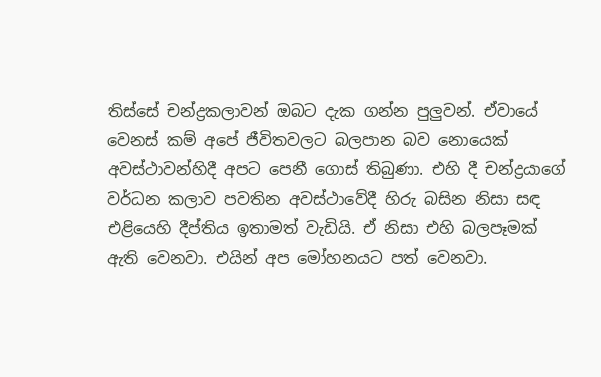තිස්සේ චන්ද්‍රකලාවන් ඔබට දැක ගන්න පුලුවන්. ඒවායේ වෙනස් කම් අපේ ජීවිතවලට බලපාන බව නොයෙක් අවස්ථාවන්හිදී අපට පෙනී ගොස් තිබුණා. එහි දී චන්ද්‍රයාගේ වර්ධන කලාව පවතින අවස්ථාවේදී හිරු බසින නිසා සඳ එළියෙහි දීප්තිය ඉතාමත් වැඩියි. ඒ නිසා එහි බලපෑමක් ඇති වෙනවා. එයින් අප මෝහනයට පත් වෙනවා.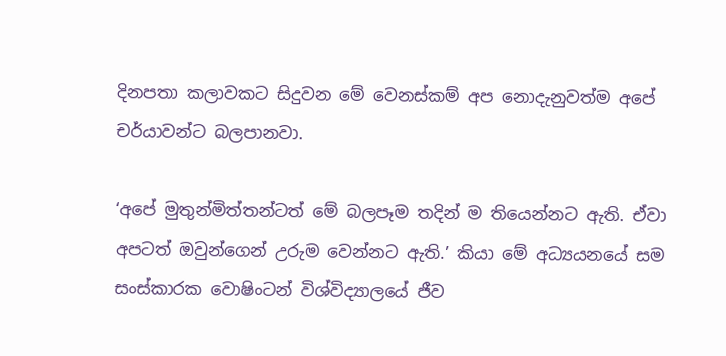දිනපතා කලාවකට සිදුවන මේ වෙනස්කම් අප නොදැනුවත්ම අපේ චර්යාවන්ට බලපානවා.

‘අපේ මුතුන්මිත්තන්ටත් ‍මේ බලපෑම තදින් ම තියෙන්නට ඇති. ඒවා අපටත් ඔවුන්ගෙන් උරුම වෙන්නට ඇති.’ කියා මේ අධ්‍යයනයේ සම සංස්කාරක වොෂිංටන් විශ්විද්‍යාලයේ ජීව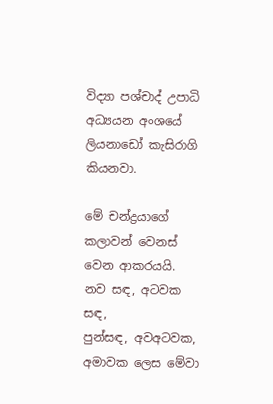විද්‍යා පශ්චාද් උපාධි අධ්‍යයන අංශයේ ලියනාඩෝ කැසිරාගි කියනවා.

මේ චන්ද්‍රයාගේ කලාවන් වෙනස් වෙන ආකරයයි. නව සඳ, අටවක සඳ,
පුන්සඳ, අවඅටවක, අමාවක ලෙස මේවා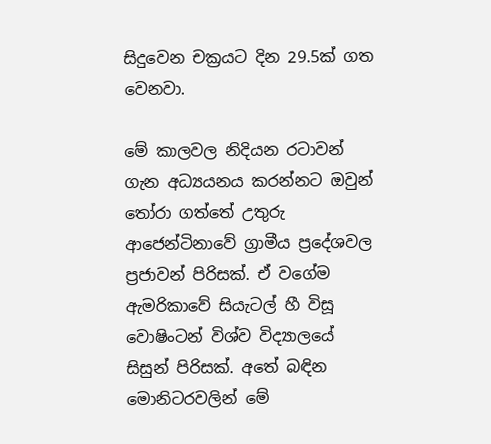සිදුවෙන චක්‍රයට දින 29.5ක් ගත වෙනවා.

මේ කාලවල නිදියන රටාවන් ගැන අධ්‍යයනය කරන්නට ඔවුන් තෝරා ගත්තේ උතුරු ආජෙන්ටිනාවේ ග්‍රාමීය ප්‍රදේශවල ප්‍රජාවන් පිරිසක්. ඒ වගේම ඇමරිකාවේ සියැටල් හී විසූ වොෂිංටන් විශ්ව විද්‍යාලයේ සිසුන් පිරිසක්. අතේ බඳින මොනිටරවලින් මේ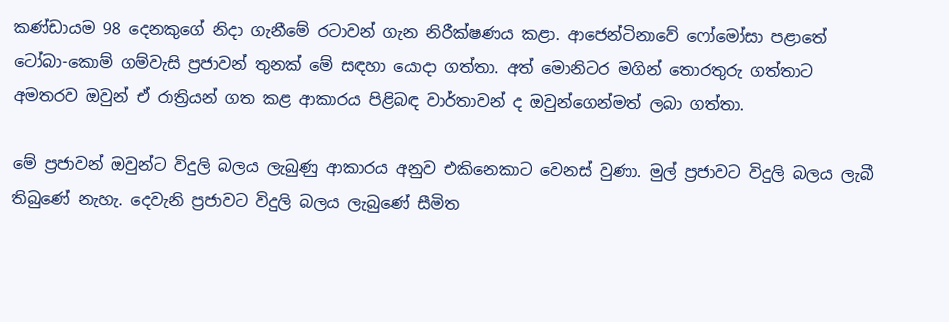කණ්ඩායම 98 දෙනකුගේ නිදා ගැනීමේ රටාවන් ගැන නිරීක්ෂණය කළා. ආජෙන්ටිනාවේ ෆෝමෝසා පළාතේ ටෝබා-කොම් ගම්වැසි ප්‍රජාවන් තුනක් මේ සඳහා යොදා ගත්තා. අත් මොනිටර මගින් තොරතුරු ගත්තාට අමතරව ඔවුන් ඒ රාත්‍රියන් ගත කළ ආකාරය පිළිබඳ වාර්තාවන් ද ඔවුන්ගෙන්මත් ලබා ගත්තා.

මේ ප්‍රජාවන් ඔවුන්ට විදුලි බලය ලැබුණු ආකාරය අනුව එකිනෙකාට වෙනස් වුණා. මුල් ප්‍රජාවට විදුලි බලය ලැබී තිබුණේ නැහැ. දෙවැනි ප්‍රජාවට විදුලි බලය ලැබුණේ සීමිත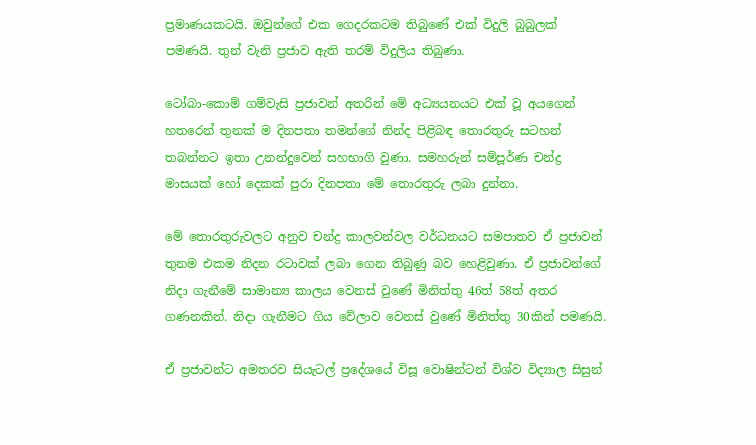ප්‍රමාණයකටයි. ඔවුන්ගේ එක ගෙදරකටම තිබුණේ එක් විදුලි බුබුලක් පමණයි. තුන් වැනි ප්‍රජාව ඇති තරම් විදුලිය තිබුණා.

ටෝබා-කොම් ගම්වැසි ප්‍රජාවන් අතරින් මේ අධ්‍යයනයට එක් වූ අයගෙන් හතරෙන් තුනක් ම දිනපතා තමන්ගේ නින්ද පිළිබඳ තොරතුරු සටහන් තබන්නට ඉතා උනන්දුවෙන් සහභාගි වුණා. සමහරුන් සම්පූර්ණ චන්ද්‍ර මාසයක් හෝ දෙකක් පුරා දිනපතා මේ තොරතුරු ලබා දුන්නා.

මේ තොරතුරුවලට අනුව චන්ද්‍ර කාලවන්වල වර්ධනයට සමපාතව ඒ ප්‍රජාවන් තුනම එකම නිදන රටාවක් ලබා ගෙන තිබුණු බව හෙළිවුණා. ඒ ප්‍රජාවන්ගේ නිදා ගැනීමේ සාමාන්‍ය කාලය වෙනස් වුණේ මිනිත්තු 46ත් 58ත් අතර ගණනකින්. නිදා ගැනීමට ගිය වේලාව‍ වෙනස් වුණේ මිනිත්තු 30කින් පමණයි.

ඒ ප්‍රජාවන්ට අමතරව සියැටල් ප්‍රදේශයේ විසූ වොෂින්ටන් විශ්ව විද්‍යාල සිසුන්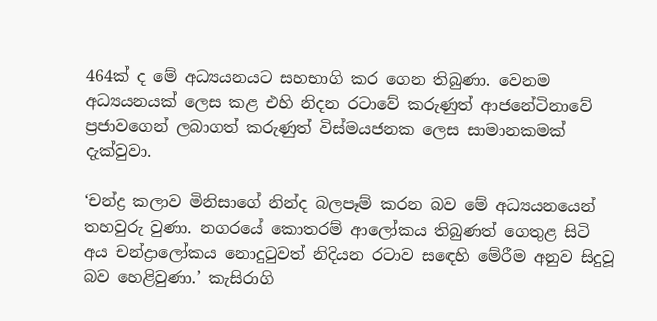464ක් ද මේ අධ්‍යයනයට සහභාගි කර ගෙන තිබුණා. වෙනම අධ්‍යයනයක් ලෙස කළ එහි නිදන රටාවේ කරුණුත් ආජනේටිනාවේ ප්‍රජාවගෙන් ලබාගත් කරුණුත් විස්මයජනක ලෙස සාමානකමක් දැක්වුවා.

‘චන්ද්‍ර කලාව මිනිසාගේ නින්ද බලපෑම් කරන බව මේ අධ්‍යයනයෙන් තහවුරු වුණා. නගරයේ කොතරම් ආලෝකය තිබුණත් ගෙතුළ සිටි අය චන්ද්‍රාලෝකය නොදුටුවත් නිදියන රටාව ස‍ඳ‍ෙහි මේරීම අනුව සිදුවූ බව හෙළිවුණා.’ කැසිරාගි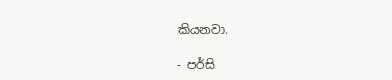කියනවා.

- පර්සි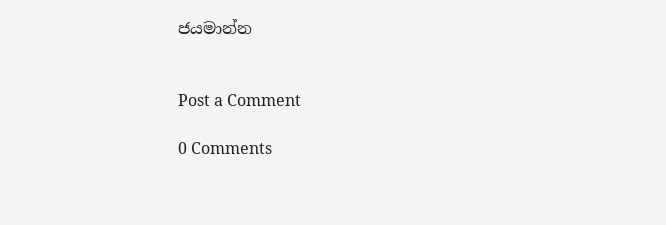ජයමාන්න


Post a Comment

0 Comments